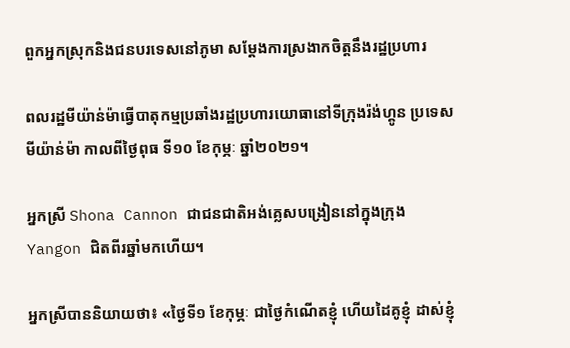ពួកអ្នកស្រុកនិងជនបរទេសនៅភូមា សម្តែងការស្រងាកចិត្តនឹងរដ្ឋប្រហារ

ពលរដ្ឋមីយ៉ាន់ម៉ាធ្វើបាតុកម្មប្រឆាំងរដ្ឋប្រហារយោធានៅទីក្រុងរ៉ង់ហ្គូន ប្រទេសមីយ៉ាន់ម៉ា កាលពីថ្ងៃពុធ ទី១០ ខែកុម្ភៈ ឆ្នាំ២០២១។

អ្នកស្រី Shona Cannon ជាជនជាតិអង់គ្លេសបង្រៀននៅក្នុងក្រុង Yangon ជិតពីរឆ្នាំមកហើយ។

អ្នកស្រីបាននិយាយថា៖ «ថ្ងៃទី១ ខែកុម្ភៈ ជាថ្ងៃកំណើតខ្ញុំ ហើយដៃគូខ្ញុំ ដាស់ខ្ញុំ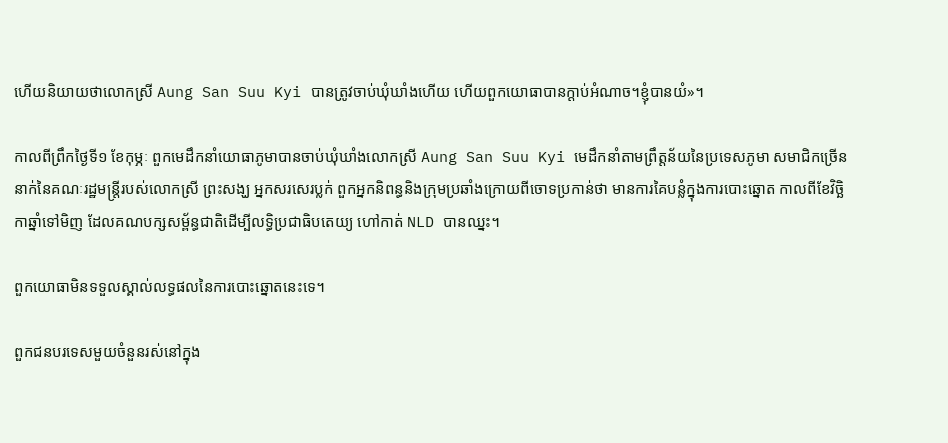ហើយនិយាយថាលោកស្រី Aung San Suu Kyi បានត្រូវចាប់ឃុំឃាំងហើយ ហើយពួកយោធាបានក្តាប់អំណាច។ខ្ញុំបានយំ»។

កាលពីព្រឹកថ្ងៃទី១ ខែកុម្ភៈ ពួកមេដឹកនាំយោធាភូមាបានចាប់ឃុំឃាំងលោកស្រី Aung San Suu Kyi មេដឹកនាំតាមព្រឹត្តន័យនៃប្រទេសភូមា សមាជិកច្រើននាក់នៃគណៈរដ្ឋមន្ត្រីរបស់លោកស្រី ព្រះសង្ឃ អ្នកសរសេរប្លក់ ពួកអ្នកនិពន្ធនិងក្រុមប្រឆាំងក្រោយពីចោទប្រកាន់ថា មានការគៃបន្លំក្នុងការបោះឆ្នោត កាលពីខែវិច្ឆិកាឆ្នាំទៅមិញ ដែលគណបក្សសម្ព័ន្ធជាតិដើម្បីលទ្ធិប្រជាធិបតេយ្យ ហៅកាត់ NLD បានឈ្នះ។

ពួកយោធាមិនទទួលស្គាល់លទ្ធផលនៃការបោះឆ្នោតនេះទេ។

ពួកជនបរទេសមួយចំនួនរស់នៅក្នុង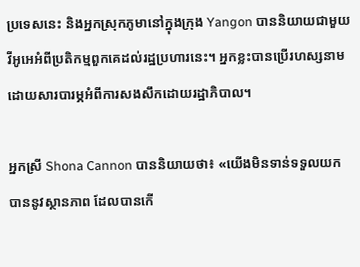ប្រទេសនេះ និងអ្នកស្រុកភូមានៅក្នុងក្រុង Yangon បាននិយាយជាមួយវីអូអេអំពីប្រតិកម្មពួកគេដល់រដ្ឋប្រហារនេះ។ អ្នកខ្លះបានប្រើរហស្សនាម ដោយសារបារម្ភអំពីការសងសឹកដោយរដ្ឋាភិបាល។

អ្នកស្រី Shona Cannon បាននិយាយថា៖ «យើងមិនទាន់ទទួលយកបាននូវស្ថានភាព ដែលបានកើ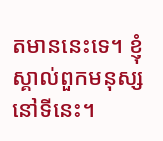តមាននេះទេ។ ខ្ញុំស្គាល់ពួកមនុស្សនៅទីនេះ។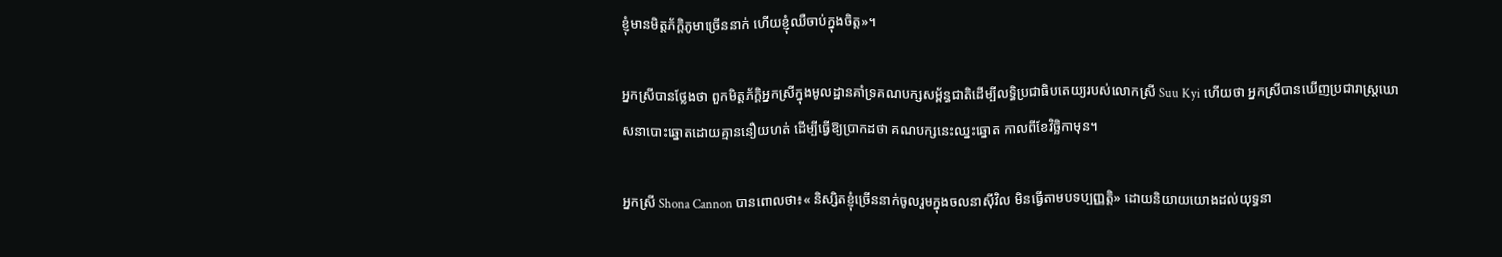ខ្ញុំមានមិត្តភ័ក្តិភូមាច្រើននាក់ ហើយខ្ញុំឈឺចាប់ក្នុងចិត្ត»។

អ្នកស្រីបានថ្លែងថា ពួកមិត្តភ័ក្តិអ្នកស្រីក្នុងមូលដ្ឋានគាំទ្រគណបក្សសម្ព័ន្ធជាតិដើម្បីលទ្ធិប្រជាធិបតេយ្យរបស់លោកស្រី Suu Kyi ហើយថា អ្នកស្រីបានឃើញប្រជារាស្ត្រឃោសនាបោះឆ្នោតដោយគ្មាននឿយហត់ ដើម្បីធ្វើឱ្យប្រាកដថា គណបក្សនេះឈ្នះឆ្នោត កាលពីខែវិច្ឆិកាមុន។

អ្នកស្រី Shona Cannon បានពោលថា៖« និស្សិតខ្ញុំច្រើននាក់ចូលរួមក្នុងចលនាស៊ីវិល មិនធ្វើតាមបទប្បញ្ញត្តិ» ដោយនិយាយយោងដល់យុទ្ធនា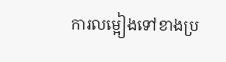ការលម្អៀងទៅខាងប្រ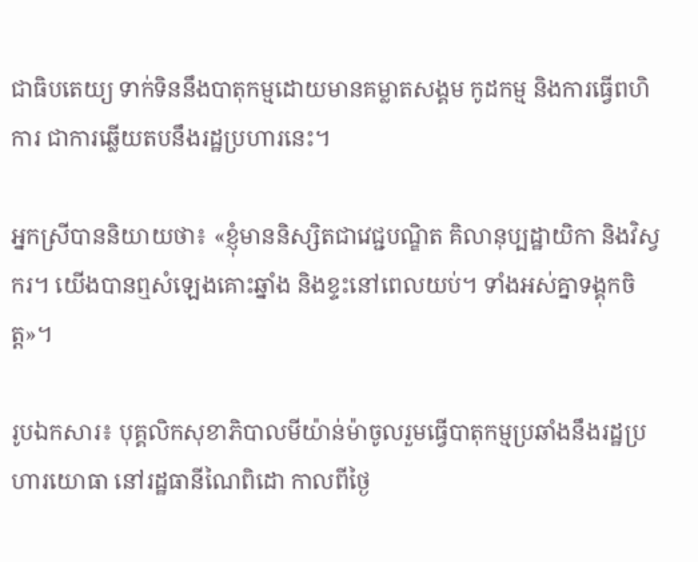ជាធិបតេយ្យ ទាក់ទិននឹងបាតុកម្មដោយមានគម្លាតសង្គម កូដកម្ម និងការធ្វើពហិការ ជាការឆ្លើយតបនឹងរដ្ឋប្រហារនេះ។

អ្នកស្រីបាននិយាយថា៖ «ខ្ញុំមាននិស្សិតជាវេជ្ជបណ្ឌិត គិលានុប្បដ្ឋាយិកា និងវិស្វករ។ យើងបានឮសំឡេងគោះឆ្នាំង និងខ្ទះនៅពេលយប់។ ទាំងអស់គ្នាទង្គុកចិត្ត»។

រូបឯកសារ៖ បុគ្គលិកសុខាភិបាលមីយ៉ាន់ម៉ាចូលរួមធ្វើបាតុកម្មប្រឆាំងនឹងរដ្ឋប្រហារយោធា នៅរដ្ឋធានីណៃពិដោ កាលពីថ្ងៃ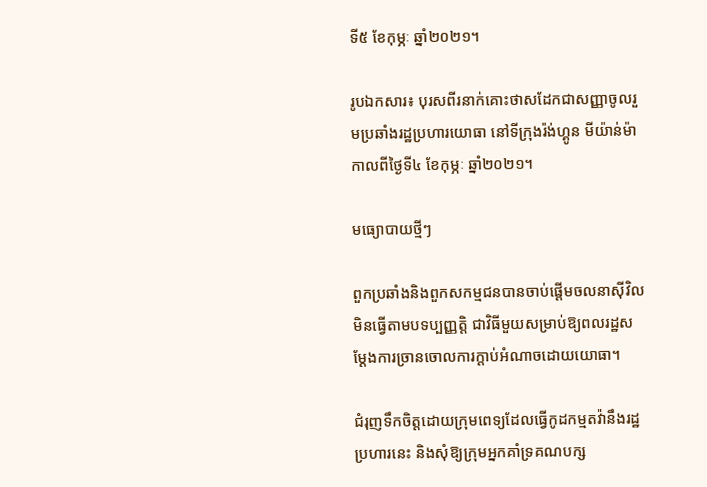ទី៥ ខែកុម្ភៈ ឆ្នាំ២០២១។

រូបឯកសារ៖ បុរសពីរនាក់គោះថាសដែកជាសញ្ញាចូលរួមប្រឆាំងរដ្ឋប្រហារយោធា នៅទីក្រុងរ៉ង់ហ្គូន មីយ៉ាន់ម៉ា កាលពីថ្ងៃទី៤ ខែកុម្ភៈ ឆ្នាំ២០២១។

មធ្យោបាយថ្មីៗ

ពួកប្រឆាំងនិងពួកសកម្មជនបានចាប់ផ្តើមចលនាស៊ីវិលមិនធ្វើតាមបទប្បញ្ញត្តិ ជាវិធីមួយសម្រាប់ឱ្យពលរដ្ឋសម្តែងការច្រានចោលការក្តាប់អំណាចដោយយោធា។

ជំរុញទឹកចិត្តដោយក្រុមពេទ្យដែលធ្វើកូដកម្មតវ៉ានឹងរដ្ឋប្រហារនេះ និងសុំឱ្យក្រុមអ្នកគាំទ្រគណបក្ស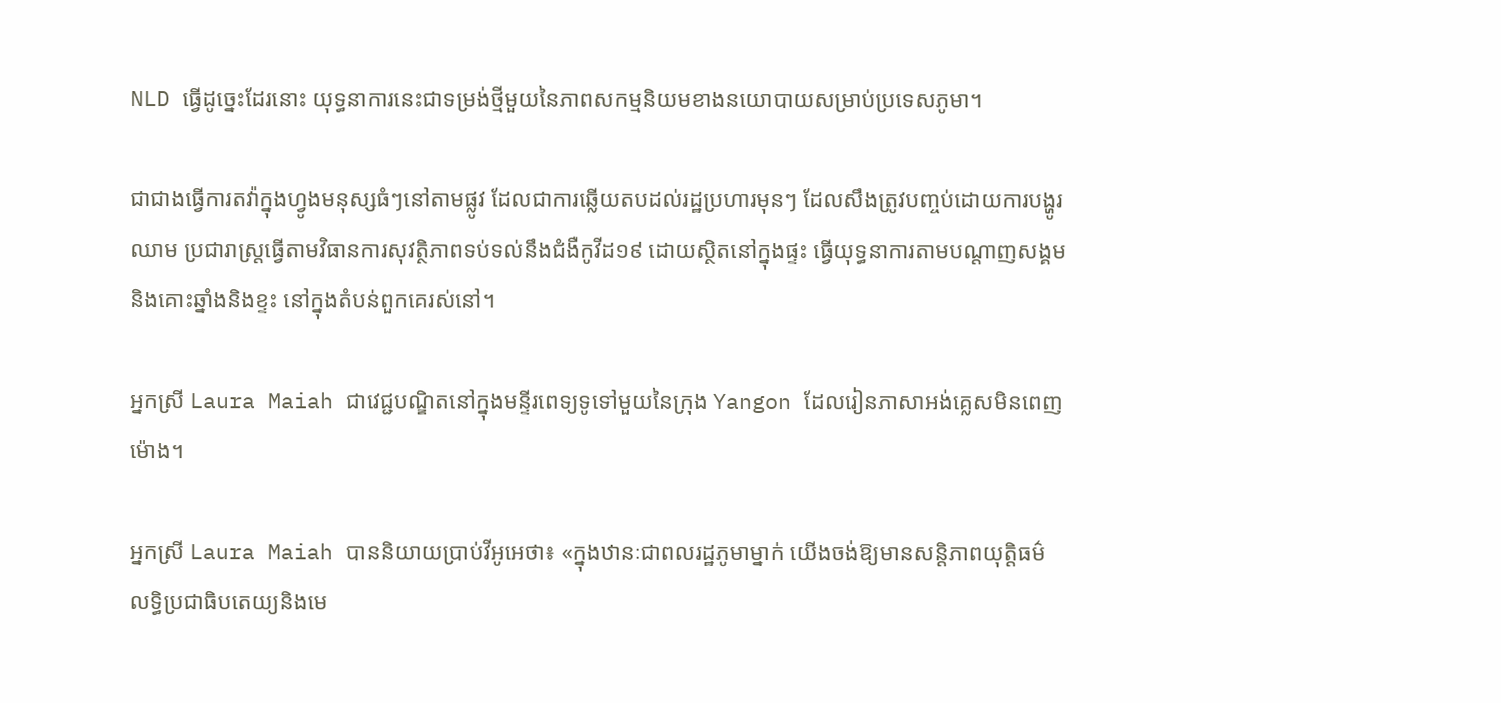NLD ធ្វើដូច្នេះដែរនោះ យុទ្ធនាការនេះជាទម្រង់ថ្មីមួយនៃភាពសកម្មនិយមខាងនយោបាយសម្រាប់ប្រទេសភូមា។

ជាជាងធ្វើការតវ៉ាក្នុងហ្វូងមនុស្សធំៗនៅតាមផ្លូវ ដែលជាការឆ្លើយតបដល់រដ្ឋប្រហារមុនៗ ដែលសឹងត្រូវបញ្ចប់ដោយការបង្ហូរឈាម ប្រជារាស្ត្រធ្វើតាមវិធានការសុវត្ថិភាពទប់ទល់នឹងជំងឺកូវីដ១៩ ដោយស្ថិតនៅក្នុងផ្ទះ ធ្វើយុទ្ធនាការតាមបណ្តាញសង្គម និងគោះឆ្នាំងនិងខ្ទះ នៅក្នុងតំបន់ពួកគេរស់នៅ។

អ្នកស្រី Laura Maiah ជាវេជ្ជបណ្ឌិតនៅក្នុងមន្ទីរពេទ្យទូទៅមួយនៃក្រុង Yangon ដែលរៀនភាសាអង់គ្លេសមិនពេញម៉ោង។

អ្នកស្រី Laura Maiah បាននិយាយប្រាប់វីអូអេថា៖ «ក្នុងឋានៈជាពលរដ្ឋភូមាម្នាក់ យើងចង់ឱ្យមានសន្តិភាពយុត្តិធម៌ លទ្ធិប្រជាធិបតេយ្យនិងមេ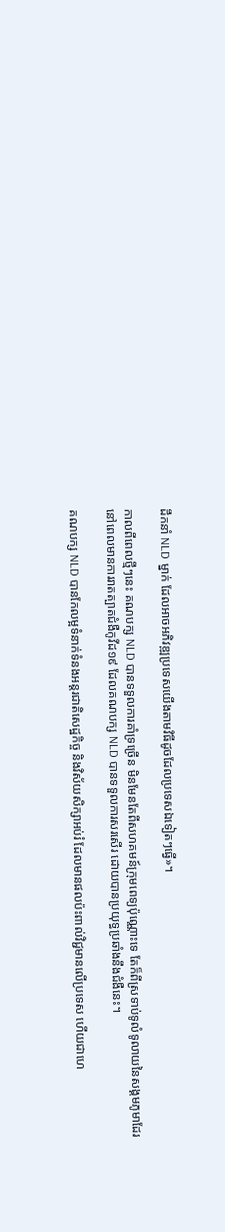ដឹកនាំ NLD ម្នាក់ ដែលអាចអភិវឌ្ឍប្រទេសយើងតាមវិធីដូចដែលប្រទេសឯទៀតៗធ្វើ»។

កាលពីពេលថ្មីៗនេះ គណបក្ស NLD បានទទួលការគាំទ្រច្រើន មិនមែនតែពីសហគមន៍ក្រុមពេទ្យប៉ុណ្ណោះទេ តែក៏ពីស្រទាប់ទូលំទូលាយនៃសង្គមភូមាដែរ នៅពេលមានការរាតត្បាតជំងឺកូវីដ១៩ ដែលគណបក្ស NLD បានទទួលការសរសើរ ដោយបានប្រយុទ្ធប្រឆាំងនឹងជំងឺនេះ។

គណបក្ស NLD បានកែលម្អទំនាក់ទំនងអន្តរជាតិសេដ្ឋកិច្ច និងវិស័យសិក្សាអប់រំ ដែលមានផលប៉ះពាល់វិជ្ជមានលើប្រទេស ហើយជាហេ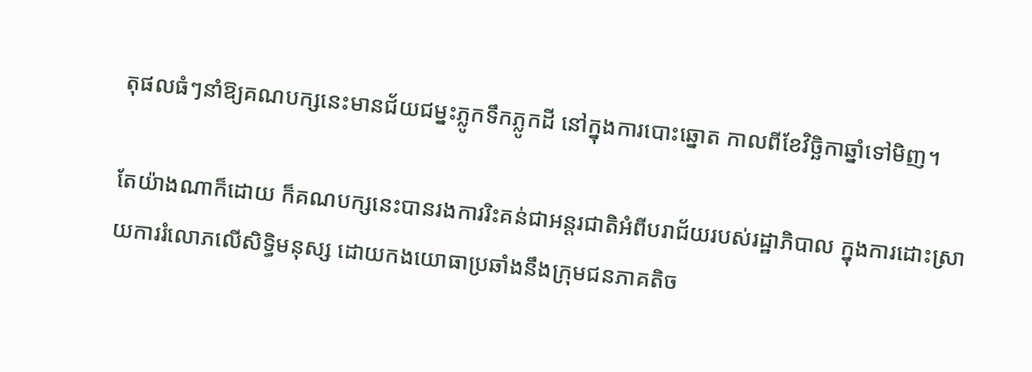តុផលធំៗនាំឱ្យគណបក្សនេះមានជ័យជម្នះភ្លូកទឹកភ្លូកដី នៅក្នុងការបោះឆ្នោត កាលពីខែវិច្ឆិកាឆ្នាំទៅមិញ។

តែយ៉ាងណាក៏ដោយ ក៏គណបក្សនេះបានរងការរិះគន់ជាអន្តរជាតិអំពីបរាជ័យរបស់រដ្ឋាភិបាល ក្នុងការដោះស្រាយការរំលោភលើសិទ្ធិមនុស្ស ដោយកងយោធាប្រឆាំងនឹងក្រុមជនភាគតិច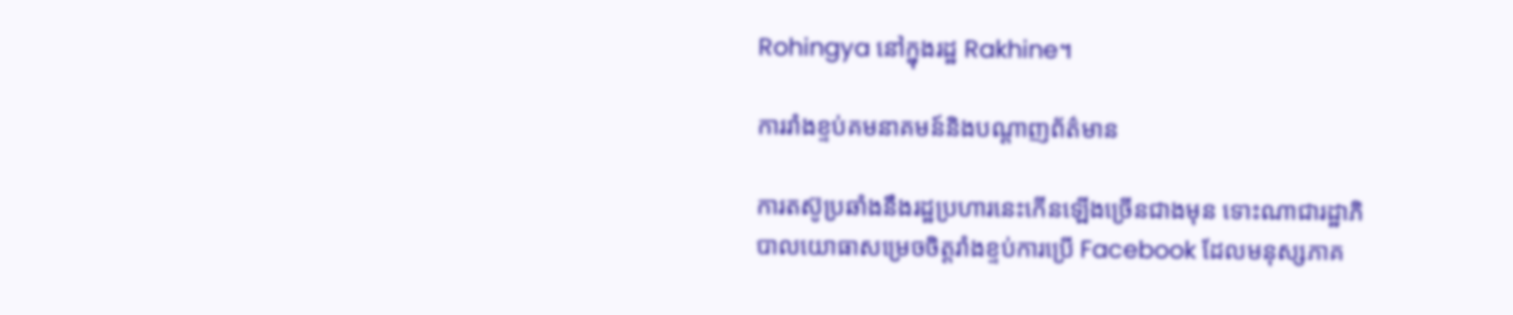Rohingya នៅក្នុងរដ្ឋ Rakhine។

ការរាំងខ្ទប់គមនាគមន៍និងបណ្តាញព័ត៌មាន

ការតស៊ូប្រឆាំងនឹងរដ្ឋប្រហារនេះកើនឡើងច្រើនជាងមុន ទោះណាជារដ្ឋាភិបាលយោធាសម្រេចចិត្តរាំងខ្ទប់ការប្រើ Facebook ដែលមនុស្សភាគ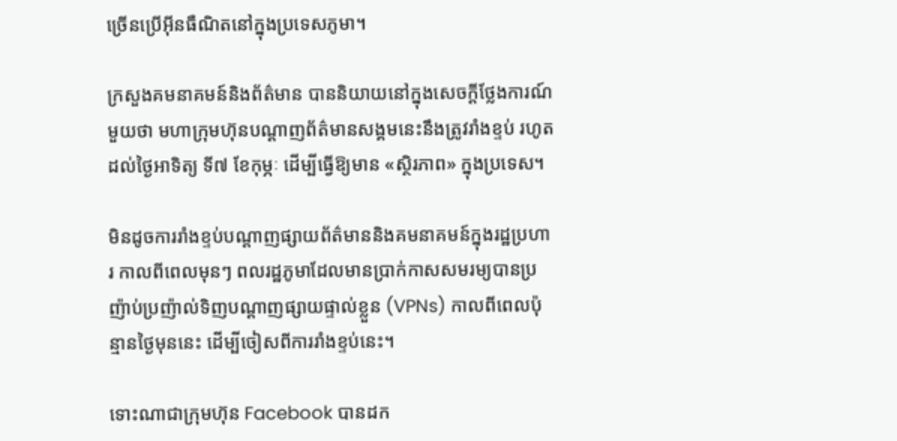ច្រើនប្រើអ៊ីនធឺណិតនៅក្នុងប្រទេសភូមា។

ក្រសួងគមនាគមន៍និងព័ត៌មាន បាននិយាយនៅក្នុងសេចក្តីថ្លែងការណ៍មួយថា មហាក្រុមហ៊ុនបណ្តាញព័ត៌មានសង្គមនេះនឹងត្រូវរាំងខ្ទប់ រហូតដល់ថ្ងៃអាទិត្យ ទី៧ ខែកុម្ភៈ ដើម្បីធ្វើឱ្យមាន «ស្ថិរភាព» ក្នុងប្រទេស។

មិនដូចការរាំងខ្ទប់បណ្តាញផ្សាយព័ត៌មាននិងគមនាគមន៍ក្នុងរដ្ឋប្រហារ កាលពីពេលមុនៗ ពលរដ្ឋភូមាដែលមានប្រាក់កាសសមរម្យបានប្រញ៉ាប់ប្រញ៉ាល់ទិញបណ្តាញផ្សាយផ្ទាល់ខ្លួន (VPNs) កាលពីពេលប៉ុន្មានថ្ងៃមុននេះ ដើម្បីចៀសពីការរាំងខ្ទប់នេះ។

ទោះណាជាក្រុមហ៊ុន Facebook បានដក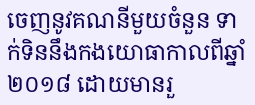ចេញនូវគណនីមួយចំនួន ទាក់ទិននឹងកងយោធាកាលពីឆ្នាំ ២០១៨ ដោយមានរួ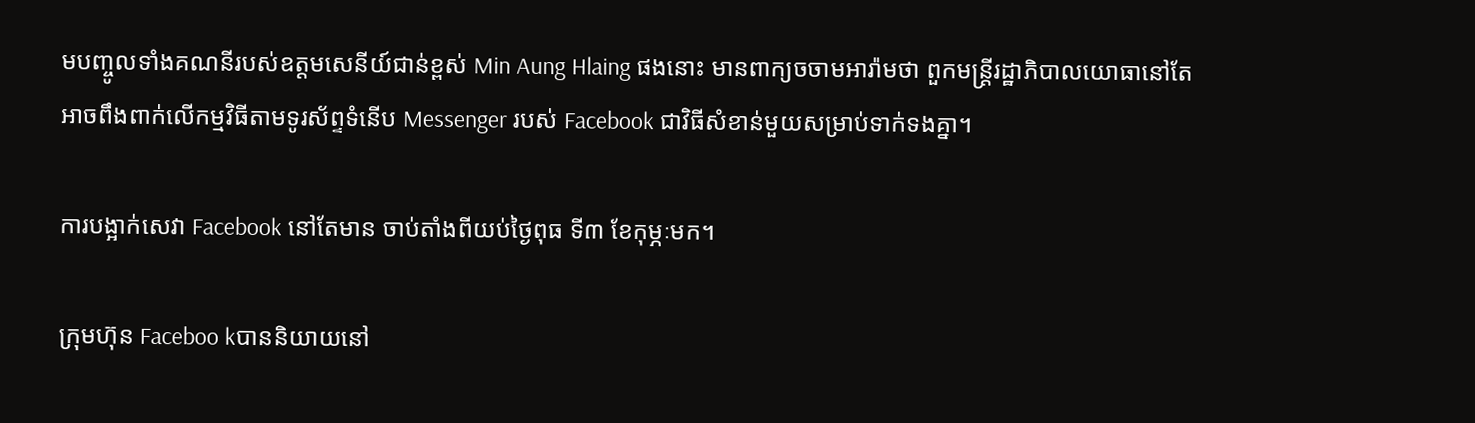មបញ្ចូលទាំងគណនីរបស់ឧត្តមសេនីយ៍ជាន់ខ្ពស់ Min Aung Hlaing ផងនោះ មានពាក្យចចាមអារ៉ាមថា ពួកមន្ត្រីរដ្ឋាភិបាលយោធានៅតែអាចពឹងពាក់លើកម្មវិធីតាមទូរស័ព្ទទំនើប Messenger របស់ Facebook ជាវិធីសំខាន់មួយសម្រាប់ទាក់ទងគ្នា។

ការបង្អាក់សេវា Facebook នៅតែមាន ចាប់តាំងពីយប់ថ្ងៃពុធ ទី៣ ខែកុម្ភៈមក។

ក្រុមហ៊ុន Faceboo kបាននិយាយនៅ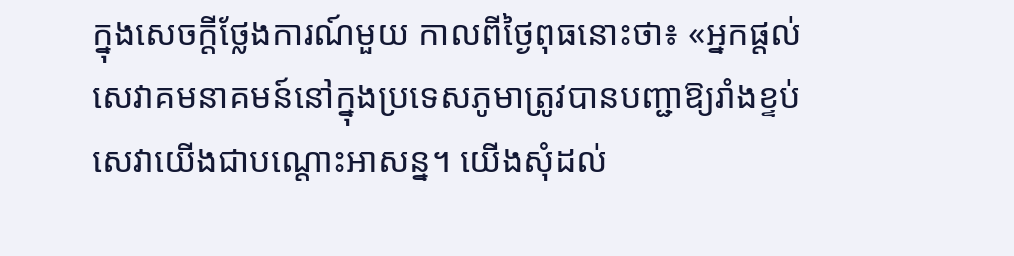ក្នុងសេចក្តីថ្លែងការណ៍មួយ កាលពីថ្ងៃពុធនោះថា៖ «អ្នកផ្តល់សេវាគមនាគមន៍នៅក្នុងប្រទេសភូមាត្រូវបានបញ្ជាឱ្យរាំងខ្ទប់សេវាយើងជាបណ្តោះអាសន្ន។ យើងសុំដល់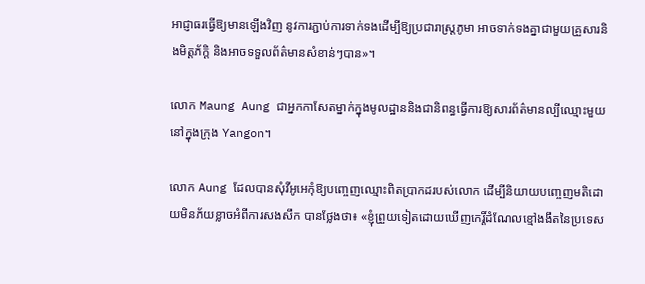អាជ្ញាធរធ្វើឱ្យមានឡើងវិញ នូវការភ្ជាប់ការទាក់ទងដើម្បីឱ្យប្រជារាស្ត្រភូមា អាចទាក់ទងគ្នាជាមួយគ្រួសារនិងមិត្តភ័ក្តិ និងអាចទទួលព័ត៌មានសំខាន់ៗបាន»។

លោក Maung Aung ជាអ្នកកាសែតម្នាក់ក្នុងមូលដ្ឋាននិងជានិពន្ធធ្វើការឱ្យសារព័ត៌មានល្បីឈ្មោះមួយនៅក្នុងក្រុង Yangon។

លោក Aung ដែលបានសុំវីអូអេកុំឱ្យបញ្ចេញឈ្មោះពិតប្រាកដរបស់លោក ដើម្បីនិយាយបញ្ចេញមតិដោយមិនភ័យខ្លាចអំពីការសងសឹក បានថ្លែងថា៖ «ខ្ញុំព្រួយទៀតដោយឃើញកេរ្តិ៍ដំណែលខ្មៅងងឹតនៃប្រទេស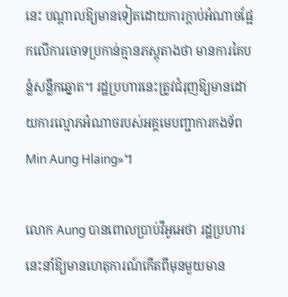នេះ បណ្តាលឱ្យមានទៀតដោយការក្តាប់អំណាចផ្អែកលើការចោទប្រកាន់គ្មានភស្តុតាងថា មានការគៃបន្លំសន្លឹកឆ្នោត។ រដ្ឋប្រហារនេះត្រូវជំរុញឱ្យមានដោយការល្មោភអំណាចរបស់អគ្គមេបញ្ជាការកងទ័ព Min Aung Hlaing»។

លោក Aung បានពោលប្រាប់វីអូអេថា រដ្ឋប្រហារនេះនាំឱ្យមានហេតុការណ៍កើតពីមុនមួយមាន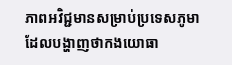ភាពអវិជ្ជមានសម្រាប់ប្រទេសភូមា ដែលបង្ហាញថាកងយោធា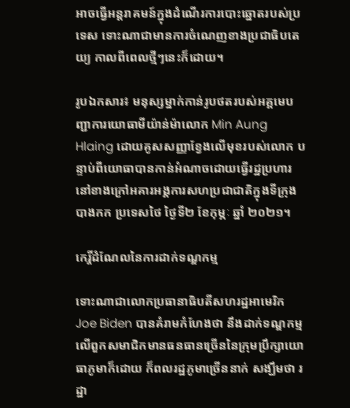អាចធ្វើអន្តរាគមន៍ក្នុងដំណើរការបោះឆ្នោតរបស់ប្រទេស ទោះណាជាមានការចំណេញខាងប្រជាធិបតេយ្យ កាលពីពេលថ្មីៗនេះក៏ដោយ។

រូបឯកសារ៖ មនុស្សម្នាក់កាន់រូបថតរបស់អគ្គមេបញ្ជាការយោធាមីយ៉ាន់ម៉ាលោក Min Aung Hlaing ដោយគូសសញ្ញាខ្វែងលើមុខរបស់លោក បន្ទាប់ពីយោធាបានកាន់អំណាចដោយធ្វើរដ្ឋប្រហារ នៅខាងក្រៅអគារអង្គការសហប្រជាជាតិក្នុងទីក្រុងបាងកក ប្រទេសថៃ ថ្ងៃទី២ ខែកុម្ភៈ ឆ្នាំ ២០២១។

កេរ្តិ៍ដំណែលនៃការដាក់ទណ្ឌកម្ម

ទោះណាជាលោកប្រធានាធិបតីសហរដ្ឋអាមេរិក Joe Biden បានគំរាមកំហែងថា នឹងដាក់ទណ្ឌកម្មលើពួកសមាជិកមានធនធានច្រើននៃក្រុមប្រឹក្សាយោធាភូមាក៏ដោយ ក៏ពលរដ្ឋភូមាច្រើននាក់ សង្ឃឹមថា រដ្ឋា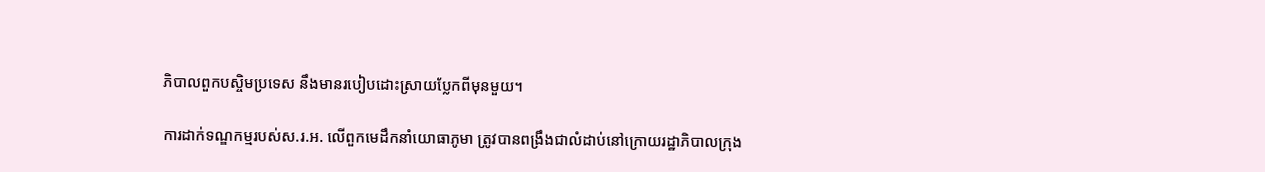ភិបាលពួកបស្ចិមប្រទេស នឹងមានរបៀបដោះស្រាយប្លែកពីមុនមួយ។

ការដាក់ទណ្ឌកម្មរបស់ស.រ.អ. លើពួកមេដឹកនាំយោធាភូមា ត្រូវបានពង្រឹងជាលំដាប់នៅក្រោយរដ្ឋាភិបាលក្រុង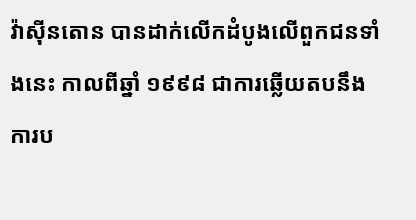វ៉ាស៊ីនតោន បានដាក់លើកដំបូងលើពួកជនទាំងនេះ កាលពីឆ្នាំ ១៩៩៨ ជាការឆ្លើយតបនឹងការប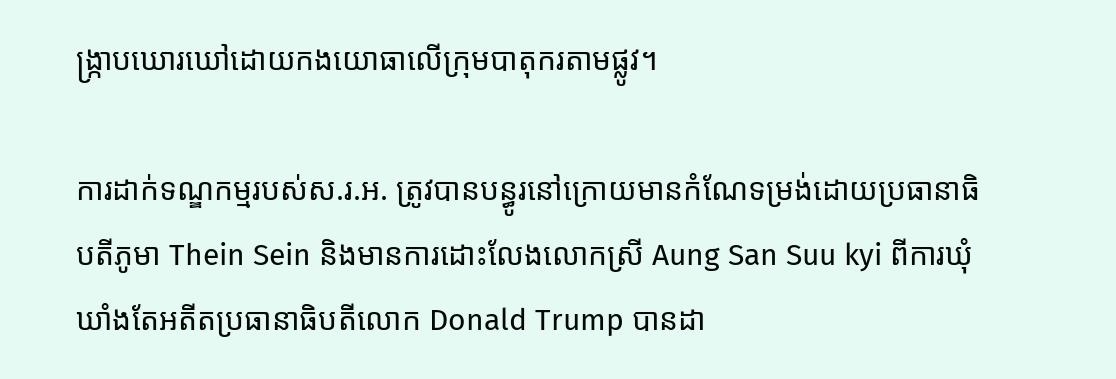ង្ក្រាបឃោរឃៅដោយកងយោធាលើក្រុមបាតុករតាមផ្លូវ។

ការដាក់ទណ្ឌកម្មរបស់ស.រ.អ. ត្រូវបានបន្ធូរនៅក្រោយមានកំណែទម្រង់ដោយប្រធានាធិបតីភូមា Thein Sein និងមានការដោះលែងលោកស្រី Aung San Suu kyi ពីការឃុំឃាំងតែអតីតប្រធានាធិបតីលោក Donald Trump បានដា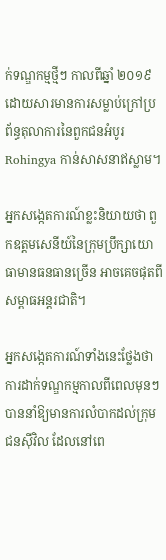ក់ទណ្ឌកម្មថ្មីៗ កាលពីឆ្នាំ ២០១៩ ដោយសារមានការសម្លាប់ក្រៅប្រព័ន្ធតុលាការនៃពួកជនអំបូរ Rohingya កាន់សាសនាឥស្លាម។

អ្នកសង្កេតការណ៍ខ្លះនិយាយថា ពួកឧត្តមសេនីយ៍នៃក្រុមប្រឹក្សាយោធាមានធនធានច្រើន អាចគេចផុតពីសម្ពាធអន្តរជាតិ។

អ្នកសង្កេតការណ៍ទាំងនេះថ្លែងថា ការដាក់ទណ្ឌកម្មកាលពីពេលមុនៗបាននាំឱ្យមានការលំបាកដល់ក្រុមជនស៊ីវិល ដែលនៅពេ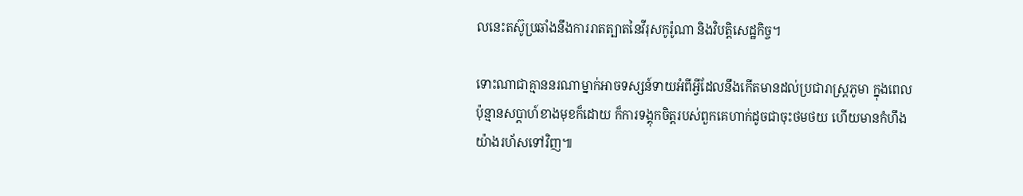លនេះតស៊ូប្រឆាំងនឹងការរាតត្បាតនៃវីរុសកូរ៉ូណា និងវិបត្តិសេដ្ឋកិច្ច។

ទោះណាជាគ្មាននរណាម្នាក់អាចទស្សន៍ទាយអំពីអ្វីដែលនឹងកើតមានដល់ប្រជារាស្ត្រភូមា ក្នុងពេលប៉ុន្មានសប្តាហ៍ខាងមុខក៏ដោយ ក៏ការទង្គុកចិត្តរបស់ពួកគេហាក់ដូចជាចុះថមថយ ហើយមានកំហឹងយ៉ាងរហ័សទៅវិញ៕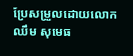ប្រែសម្រួលដោយលោក ឈឹម សុមេធ